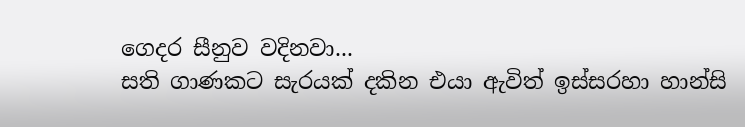ගෙදර සීනුව වදිනවා...
සති ගාණකට සැරයක් දකින එයා ඇවිත් ඉස්සරහා හාන්සි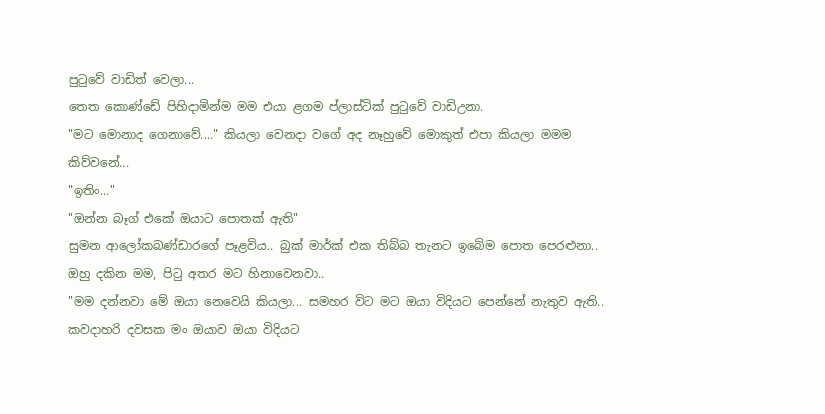පුටුවේ වාඩිත් වෙලා...
තෙත කොණ්ඩේ පිහිදාමින්ම මම එයා ළගම ප්ලාස්ටික් පුටුවේ වාඩිඋනා.
"මට මොනාද ගෙනාවේ...." කියලා වෙනදා වගේ අද නෑහුවේ මොකුත් එපා කියලා මමම කිව්වනේ...
"ඉතිං..."
"ඔන්න බෑග් එකේ ඔයාට පොතක් ඇති"
සුමන ආලෝකබණ්ඩාරගේ පෑළවිය.. බුක් මාර්ක් එක තිබ්බ තැනට ඉබේම පොත පෙරළුනා..
ඔහු දකින මම, පිටු අතර මට හිනාවෙනවා..
"මම දන්නවා මේ ඔයා නෙවෙයි කියලා... සමහර විට මට ඔයා විදියට පෙන්නේ නැතුව ඇති.. කවදාහරි දවසක මං ඔයාව ඔයා විදියට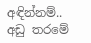අඳින්නම්.. අඩු තරමේ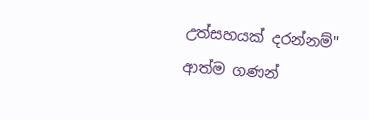උත්සහයක් දරන්නම්"
ආත්ම ගණන්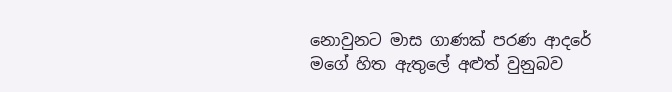නොවුනට මාස ගාණක් පරණ ආදරේ මගේ හිත ඇතුලේ අළුත් වුනුබව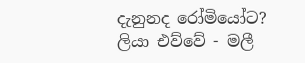දැනුනද රෝමියෝට?
ලියා එව්වේ - මලී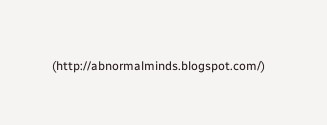(http://abnormalminds.blogspot.com/)